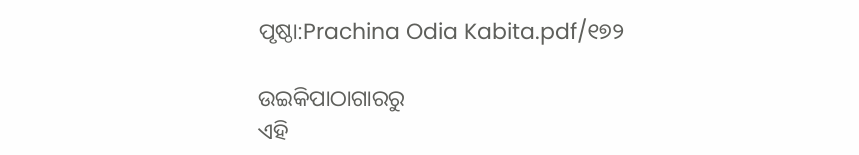ପୃଷ୍ଠା:Prachina Odia Kabita.pdf/୧୭୨

ଉଇକିପାଠାଗାର‌ରୁ
ଏହି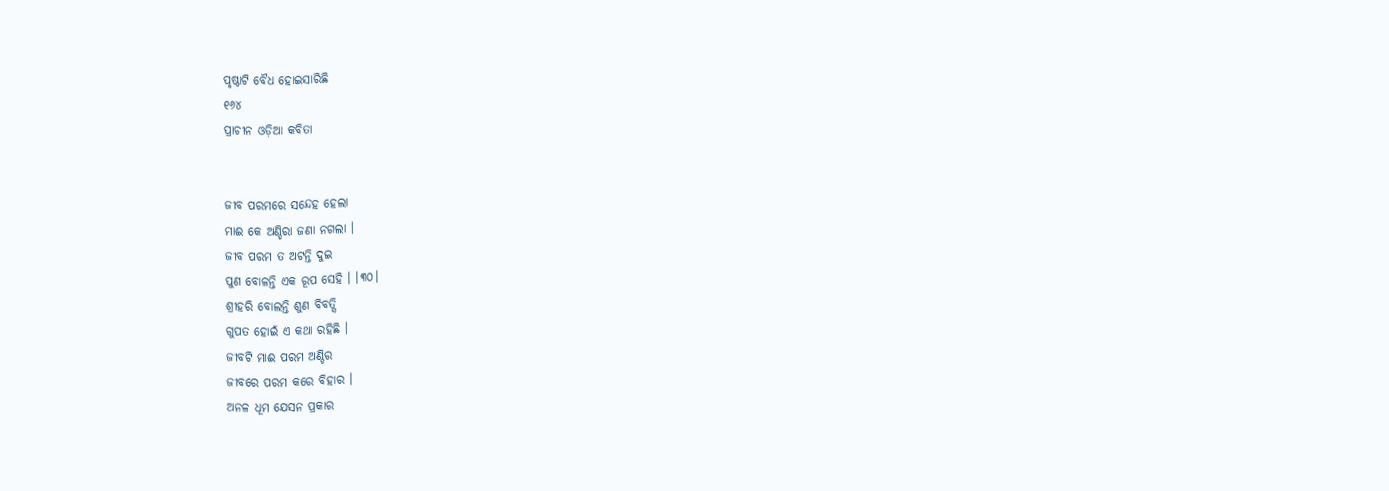ପୃଷ୍ଠାଟି ବୈଧ ହୋଇସାରିଛି
୧୬୪
ପ୍ରାଚୀନ ଓଡ଼ିଆ କବିତା


ଜୀବ ପରମରେ ସନ୍ଦେହ ହେଲା
ମାଈ କେ ଅଣ୍ଡିରା ଜଣା ନଗଲା ।
ଜୀବ ପରମ ତ ଅଟନ୍ତି ଦୁଇ
ପୁଣ ବୋଳନ୍ତି ଏକ ରୂପ ସେହି । ।୩୦।
ଶ୍ରୀହରି ବୋଲନ୍ତି ଶୁଣ ବିବତ୍ସି
ଗୁପତ ହୋଇଁ ଏ କଥା ରହିଛି ।
ଜୀବଟି ମାଈ ପରମ ଅଣ୍ଡିର
ଜୀବରେ ପରମ କରେ ବିହାର ।
ଅନଳ ଧୂମ ଯେସନ ପ୍ରକାର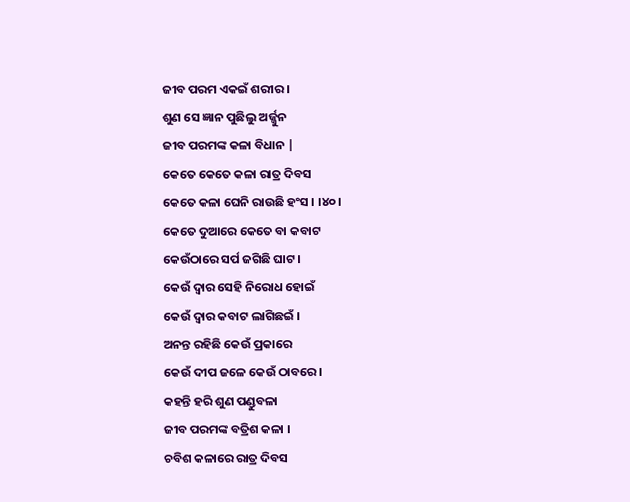ଜୀବ ପରମ ଏକଇଁ ଶରୀର ।
ଶୁଣ ସେ ଜ୍ଞାନ ପୁଛିଲୁ ଅର୍ଜ୍ଜୁନ
ଜୀବ ପରମଙ୍କ କଳା ବିଧାନ |
କେତେ କେତେ କଳା ରାତ୍ର ଦିବସ
କେତେ କଳା ଘେନି ରାଉଛି ହଂସ । ।୪୦।
କେତେ ଦୁଆରେ କେତେ ବା କବାଟ
କେଉଁଠାରେ ସର୍ପ ଜଗିଛି ଘାଟ ।
କେଉଁ ଦ୍ୱାର ସେହି ନିରୋଧ ହୋଇଁ
କେଉଁ ଦ୍ୱାର କବାଟ ଲାଗିଛଇଁ ।
ଅନନ୍ତ ରହିଛି କେଉଁ ପ୍ରକାରେ
କେଉଁ ଦୀପ ଜଳେ କେଉଁ ଠାବରେ ।
କହନ୍ତି ହରି ଶୁଣ ପଣ୍ଡୁବଳା
ଜୀବ ପରମଙ୍କ ବତ୍ରିଶ କଳା ।
ଚବିଶ କଳାରେ ରାତ୍ର ଦିବସ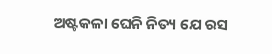ଅଷ୍ଟକଳା ଘେନି ନିତ୍ୟ ଯେ ରସ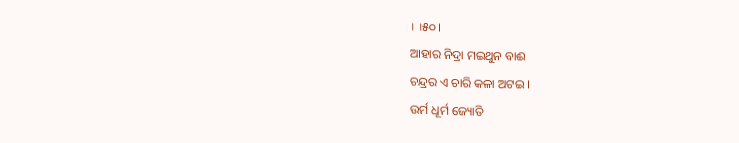। ।୫୦।
ଆହାର ନିଦ୍ରା ମଇଥୁନ ବାଈ
ଚନ୍ଦ୍ରର ଏ ଚାରି କଳା ଅଟଇ ।
ଉର୍ମ ଧୂର୍ମ ଜ୍ୟୋତି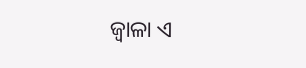ଜ୍ୱାଳା ଏ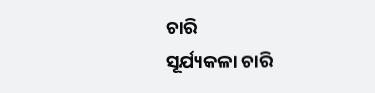ଚାରି
ସୂର୍ଯ୍ୟକଳା ଚାରି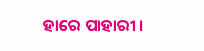ହାରେ ପାହାରୀ ।